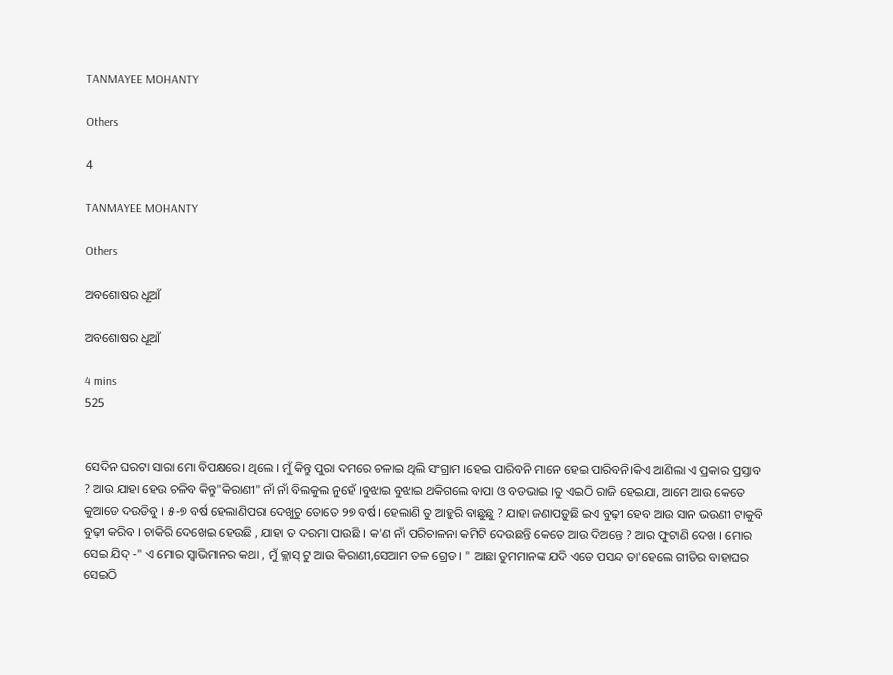TANMAYEE MOHANTY

Others

4

TANMAYEE MOHANTY

Others

ଅବଶୋଷର ଧୂଆଁ

ଅବଶୋଷର ଧୂଆଁ

4 mins
525


ସେଦିନ ଘରଟା ସାରା ମୋ ବିପକ୍ଷରେ। ଥିଲେ । ମୁଁ କିନ୍ତୁ ପୁରା ଦମରେ ଚଳାଇ ଥିଲି ସଂଗ୍ରାମ ।ହେଇ ପାରିବନି ମାନେ ହେଇ ପାରିବନି।କିଏ ଆଣିଲା ଏ ପ୍ରକାର ପ୍ରସ୍ତାବ ? ଆଉ ଯାହା ହେଉ ଚଳିବ କିନ୍ତୁ"କିରାଣୀ" ନାଁ ନାଁ ବିଲକୁଲ ନୁହେଁ ।ବୁଝାଇ ବୁଝାଇ ଥକିଗଲେ ବାପା ଓ ବଡଭାଇ ।ତୁ ଏଇଠି ରାଜି ହେଇଯା, ଆମେ ଆଉ କେତେ କୁଆଡେ ଦଉଡିବୁ । ୫-୭ ବର୍ଷ ହେଲାଣିପରା ଦେଖୁଚୁ ତୋତେ ୨୭ ବର୍ଷ। ହେଲାଣି ତୁ ଆହୁରି ବାଛୁଛୁ ? ଯାହା ଜଣାପଡ଼ୁଛି ଇଏ ବୁଢ଼ୀ ହେବ ଆଉ ସାନ ଭଉଣୀ ଟାକୁବି ବୁଢ଼ୀ କରିବ । ଚାକିରି ଦେଖେଇ ହେଉଛି , ଯାହା ତ ଦରମା ପାଉଛି । କ'ଣ ନାଁ ପରିଚାଳନା କମିଟି ଦେଉଛନ୍ତି କେତେ ଆଉ ଦିଅନ୍ତେ ? ଆର ଫୁଟାଣି ଦେଖ । ମୋର ସେଇ ଯିଦ୍ -" ଏ ମୋର ସ୍ଵାଭିମାନର କଥା , ମୁଁ କ୍ଲାସ୍ ଟୁ ଆଉ କିରାଣୀ,ସେଆମ ତଳ ଗ୍ରେଡ । " ଆଛା ତୁମମାନଙ୍କ ଯଦି ଏତେ ପସନ୍ଦ ତା'ହେଲେ ଗୀତିର ବାହାଘର ସେଇଠି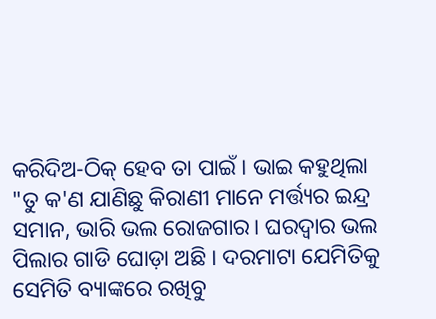କରିଦିଅ-ଠିକ୍ ହେବ ତା ପାଇଁ । ଭାଇ କହୁଥିଲା "ତୁ କ'ଣ ଯାଣିଛୁ କିରାଣୀ ମାନେ ମର୍ତ୍ତ୍ୟର ଇନ୍ଦ୍ର ସମାନ, ଭାରି ଭଲ ରୋଜଗାର। ଘରଦ୍ଵାର ଭଲ ପିଲାର ଗାଡି ଘୋଡ଼ା ଅଛି । ଦରମାଟା ଯେମିତିକୁ ସେମିତି ବ୍ୟାଙ୍କରେ ରଖିବୁ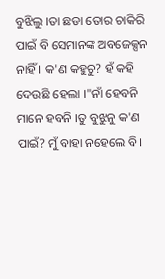ବୁଝିଲୁ ।ତା ଛଡା ତୋର ଚାକିରି ପାଇଁ ବି ସେମାନଙ୍କ ଅବଜେକ୍ସନ ନାହିଁ । କ'ଣ କହୁଚୁ? ହଁ କହି ଦେଉଛି ହେଲା ।"ନାଁ ହେବନି ମାନେ ହବନି ।ତୁ ବୁଝୁନୁ କ'ଣ ପାଇଁ? ମୁଁ ବାହା ନହେଲେ ବି।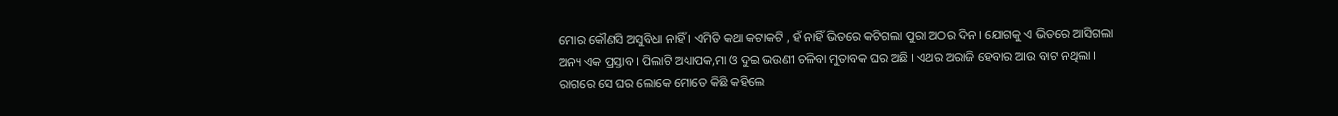ମୋର କୌଣସି ଅସୁବିଧା ନାହିଁ । ଏମିତି କଥା କଟାକଟି , ହଁ ନାହିଁ ଭିତରେ କଟିଗଲା ପୁରା ଅଠର ଦିନ । ଯୋଗକୁ ଏ ଭିତରେ ଆସିଗଲା ଅନ୍ୟ ଏକ ପ୍ରସ୍ତାବ । ପିଲାଟି ଅଧ୍ୟାପକ,ମା ଓ ଦୁଇ ଭଉଣୀ ଚଳିବା ମୁତାବକ ଘର ଅଛି । ଏଥର ଅରାଜି ହେବାର ଆଉ ବାଟ ନଥିଲା । ରାଗରେ ସେ ଘର ଲୋକେ ମୋତେ କିଛି କହିଲେ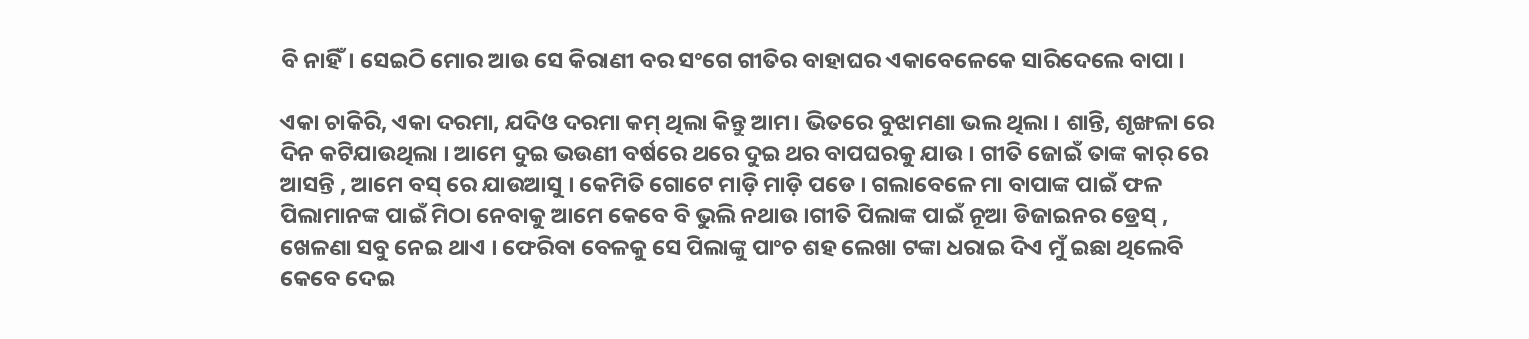ବି ନାହିଁ। ସେଇଠି ମୋର ଆଉ ସେ କିରାଣୀ ବର ସଂଗେ ଗୀତିର ବାହାଘର ଏକାବେଳେକେ ସାରିଦେଲେ ବାପା ।

ଏକା ଚାକିରି, ଏକା ଦରମା, ଯଦିଓ ଦରମା କମ୍ ଥିଲା କିନ୍ତୁ ଆମ। ଭିତରେ ବୁଝାମଣା ଭଲ ଥିଲା । ଶାନ୍ତି, ଶୃଙ୍ଖଳା ରେ ଦିନ କଟିଯାଉଥିଲା । ଆମେ ଦୁଇ ଭଉଣୀ ବର୍ଷରେ ଥରେ ଦୁଇ ଥର ବାପଘରକୁ ଯାଉ । ଗୀତି ଜୋଇଁ ତାଙ୍କ କାର୍ ରେ ଆସନ୍ତି , ଆମେ ବସ୍ ରେ ଯାଉଆସୁ । କେମିତି ଗୋଟେ ମାଡ଼ି ମାଡ଼ି ପଡେ । ଗଲାବେଳେ ମା ବାପାଙ୍କ ପାଇଁ ଫଳ ପିଲାମାନଙ୍କ ପାଇଁ ମିଠା ନେବାକୁ ଆମେ କେବେ ବି ଭୁଲି ନଥାଉ ।ଗୀତି ପିଲାଙ୍କ ପାଇଁ ନୂଆ ଡିଜାଇନର ଡ୍ରେସ୍ , ଖେଳଣା ସବୁ ନେଇ ଥାଏ । ଫେରିବା ବେଳକୁ ସେ ପିଲାଙ୍କୁ ପାଂଚ ଶହ ଲେଖା ଟଙ୍କା ଧରାଇ ଦିଏ ମୁଁ ଇଛା ଥିଲେବି କେବେ ଦେଇ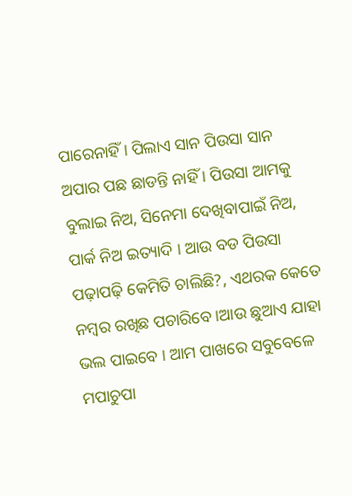ପାରେନାହିଁ । ପିଲାଏ ସାନ ପିଉସା ସାନ ଅପାର ପଛ ଛାଡନ୍ତି ନାହିଁ । ପିଉସା ଆମକୁ ବୁଲାଇ ନିଅ, ସିନେମା ଦେଖିବାପାଇଁ ନିଅ, ପାର୍କ ନିଅ ଇତ୍ୟାଦି । ଆଉ ବଡ ପିଉସା ପଢ଼ାପଢ଼ି କେମିତି ଚାଲିଛି?, ଏଥରକ କେତେ ନମ୍ବର ରଖିଛ ପଚାରିବେ ।ଆଉ ଛୁଆଏ ଯାହା ଭଲ ପାଇବେ । ଆମ ପାଖରେ ସବୁବେଳେ ମପାଚୁପା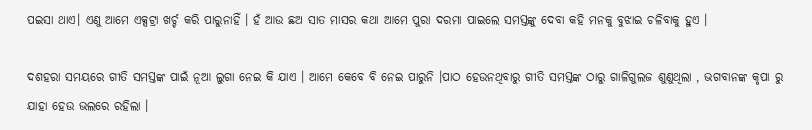ପଇସା ଥାଏ। ଏଣୁ ଆମେ ଏକ୍ସଟ୍ରା ଖର୍ଚ୍ଚ କରି ପାରୁନାହିଁ । ହଁ ଆଉ ଛଅ ସାତ ମାସର କଥା ଆମେ ପୁରା ଦରମା ପାଇଲେ ସମସ୍ତଙ୍କୁ ଦେବା କହି ମନକୁ ବୁଝାଇ ଚଳିବାକୁ ହୁଏ ।

ଦଶହରା ସମୟରେ ଗୀତି ସମସ୍ତଙ୍କ ପାଇଁ ନୂଆ ଲୁଗା ନେଇ କି ଯାଏ । ଆମେ କେବେ ବି ନେଇ ପାରୁନି ।ପାଠ ହେଉନଥିବାରୁ ଗୀତି ସମସ୍ତଙ୍କ ଠାରୁ ଗାଳିଗୁଲଜ ଶୁଣୁଥିଲା , ଭଗବାନଙ୍କ କୃପା ରୁ ଯାହା ହେଉ ଭଲରେ ରହିଲା ।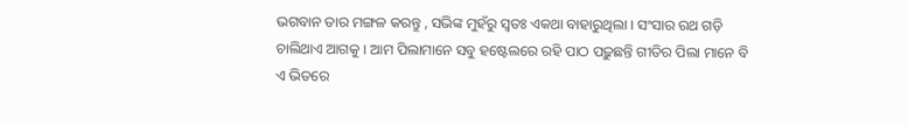ଭଗବାନ ତାର ମଙ୍ଗଳ କରନ୍ତୁ , ସଭିଙ୍କ ମୁହଁରୁ ସ୍ଵତଃ ଏକଥା ବାହାରୁଥିଲା । ସଂସାର ରଥ ଗଡ଼ି ଚାଲିଥାଏ ଆଗକୁ । ଆମ ପିଲାମାନେ ସବୁ ହଷ୍ଟେଲରେ ରହି ପାଠ ପଢ଼ୁଛନ୍ତି ଗୀତିର ପିଲା ମାନେ ବି ଏ ଭିତରେ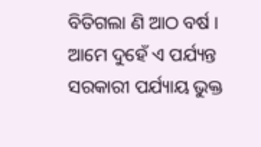ବିତିଗଲା ଣି ଆଠ ବର୍ଷ । ଆମେ ଦୁହେଁ ଏ ପର୍ଯ୍ୟନ୍ତ ସରକାରୀ ପର୍ଯ୍ୟାୟ ଭୁକ୍ତ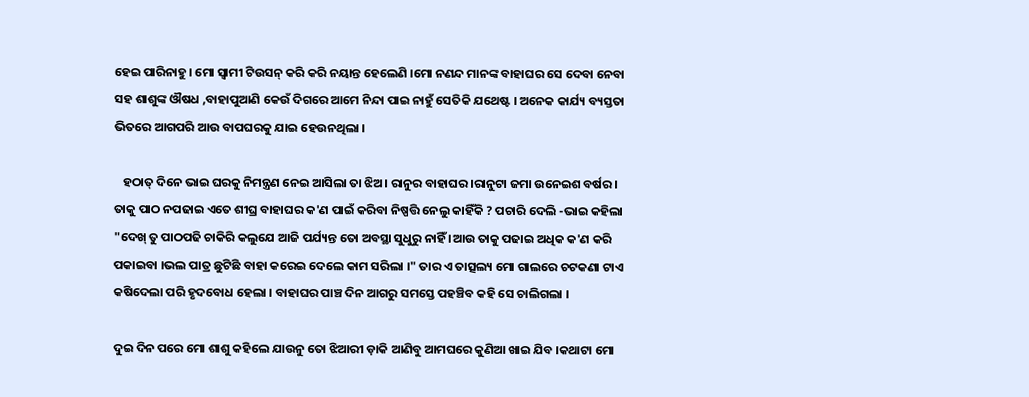ହେଇ ପାରିନାହୁ । ମୋ ସ୍ବାମୀ ଟିଉସନ୍ କରି କରି ନୟାନ୍ତ ହେଲେଣି ।ମୋ ନଣନ୍ଦ ମାନଙ୍କ ବାହାଘର ସେ ଦେବା ନେବା ସହ ଶାଶୁଙ୍କ ଔଷଧ ,ବାହାପୁଆଣି କେଉଁ ଦିଗରେ ଆମେ ନିନ୍ଦା ପାଇ ନାହୁଁ ସେତିକି ଯଥେଷ୍ଟ । ଅନେକ କାର୍ଯ୍ୟ ବ୍ୟସ୍ତତା ଭିତରେ ଆଗପରି ଆଉ ବାପଘରକୁ ଯାଇ ହେଉନଥିଲା ।

   ହଠାତ୍ ଦିନେ ଭାଇ ଘରକୁ ନିମନ୍ତ୍ରଣ ନେଇ ଆସିଲା ତା ଝିଅ। ରାନୁର ବାହାଘର ।ରାନୁଟା ଜମା ଉନେଇଶ ବର୍ଷର । ତାକୁ ପାଠ ନପଢାଇ ଏତେ ଶୀଘ୍ର ବାହାଘର କ'ଣ ପାଇଁ କରିବା ନିଷ୍ପତ୍ତି ନେଲୁ କାହିଁକି ? ପଚାରି ଦେଲି -ଭାଇ କହିଲା "ଦେଖ୍ ତୁ ପାଠପଢି ଚାକିରି କଲୁଯେ ଆଜି ପର୍ଯ୍ୟନ୍ତ ତୋ ଅବସ୍ଥା ସୁଧୁରୁ ନାହିଁ ।ଆଉ ତାକୁ ପଢାଇ ଅଧିକ କ'ଣ କରି ପକାଇବା ।ଭଲ ପାତ୍ର ଛୁଟିଛି ବାହା କରେଇ ଦେଲେ କାମ ସରିଲା ।" ତାର ଏ ତାତ୍ସଲ୍ୟ ମୋ ଗାଲରେ ଚଟକଣା ଟାଏ କଷିଦେଲା ପରି ହୃଦବୋଧ ହେଲା । ବାହାଘର ପାଞ୍ଚ ଦିନ ଆଗରୁ ସମସ୍ତେ ପହଞ୍ଚିବ କହି ସେ ଚାଲିଗଲା ।

ଦୁଇ ଦିନ ପରେ ମୋ ଶାଶୁ କହିଲେ ଯାଉନୁ ତୋ ଝିଆରୀ ଡ଼ାକି ଆଣିବୁ ଆମଘରେ କୁଣିଆ ଖାଇ ଯିବ ।କଥାଟା ମୋ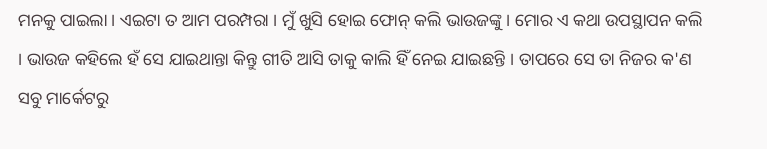ମନକୁ ପାଇଲା । ଏଇଟା ତ ଆମ ପରମ୍ପରା । ମୁଁ ଖୁସି ହୋଇ ଫୋନ୍ କଲି ଭାଉଜଙ୍କୁ । ମୋର ଏ କଥା ଉପସ୍ଥାପନ କଲି । ଭାଉଜ କହିଲେ ହଁ ସେ ଯାଇଥାନ୍ତା କିନ୍ତୁ ଗୀତି ଆସି ତାକୁ କାଲି ହିଁ ନେଇ ଯାଇଛନ୍ତି । ତାପରେ ସେ ତା ନିଜର କ'ଣ ସବୁ ମାର୍କେଟରୁ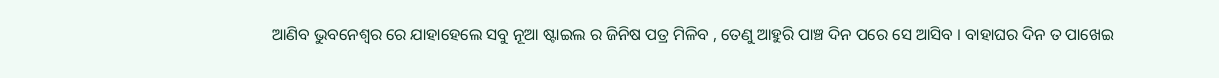ଆଣିବ ଭୁବନେଶ୍ଵର ରେ ଯାହାହେଲେ ସବୁ ନୂଆ ଷ୍ଟାଇଲ ର ଜିନିଷ ପତ୍ର ମିଳିବ , ତେଣୁ ଆହୁରି ପାଞ୍ଚ ଦିନ ପରେ ସେ ଆସିବ । ବାହାଘର ଦିନ ତ ପାଖେଇ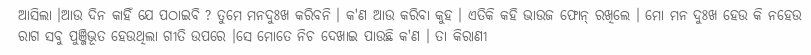ଆସିଲା ।ଆଉ ଦିନ କାହିଁ ଯେ ପଠାଇବି ? ତୁମେ ମନଦୁଃଖ କରିବନି । କ'ଣ ଆଉ କରିବା କୁହ । ଏତିକି କହି ଭାଉଜ ଫୋନ୍ ରଖିଲେ । ମୋ ମନ ଦୁଃଖ ହେଉ କି ନହେଉ ରାଗ ସବୁ ପୁଞ୍ଜିଭୂତ ହେଉଥିଲା ଗୀତି ଉପରେ ।ସେ ମୋତେ ନିଚ ଦେଖାଇ ପାଉଛି କ'ଣ । ତା କିରାଣୀ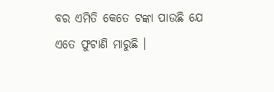ବର ଏମିତି କେତେ ଟଙ୍କା ପାଉଛି ଯେ ଏତେ ଫୁଟାଣି ମାରୁଛି ।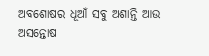ଅବଶୋଷର ଧୂଆଁ ସବୁ ଅଶାନ୍ତି ଆଉ ଅସନ୍ତୋଷ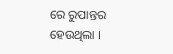ରେ ରୁପାନ୍ତର ହେଉଥିଲା ।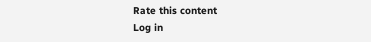Rate this content
Log in